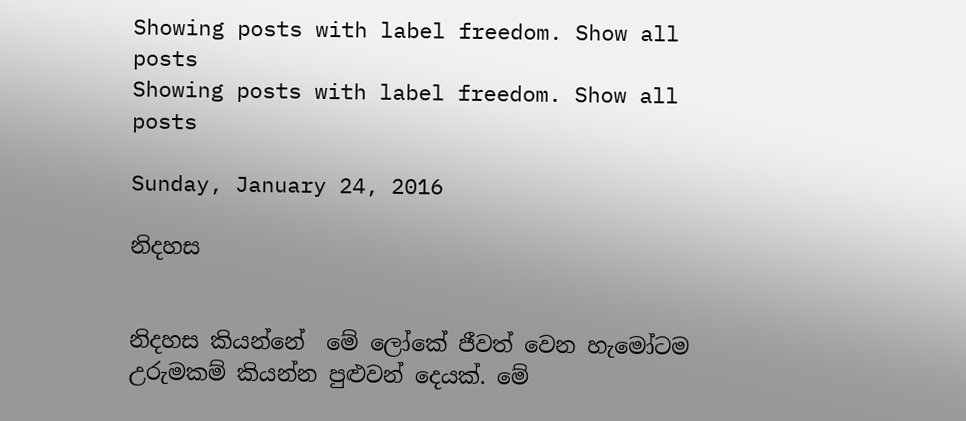Showing posts with label freedom. Show all posts
Showing posts with label freedom. Show all posts

Sunday, January 24, 2016

නිදහස


නිදහස කියන්නේ  මේ ලෝකේ ජීවත් වෙන හැමෝටම උරුමකම් කියන්න පුළුවන් දෙයක්. මේ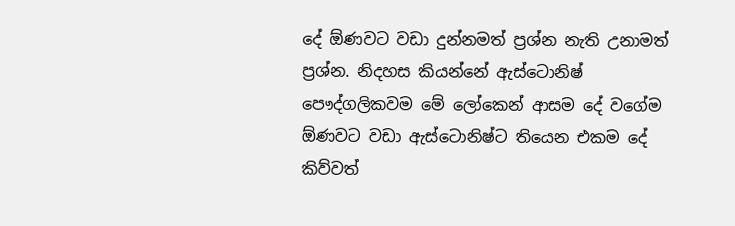දේ ඕණවට වඩා දුන්නමත් ප්‍රශ්න නැති උනාමත් ප්‍රශ්න. නිදහස කියන්නේ ඇස්ටොනිෂ් පෞද්ගලිකවම මේ ලෝකෙන් ආසම දේ වගේම ඕණවට වඩා ඇස්ටොනිෂ්ට තියෙන එකම දේ කිව්වත්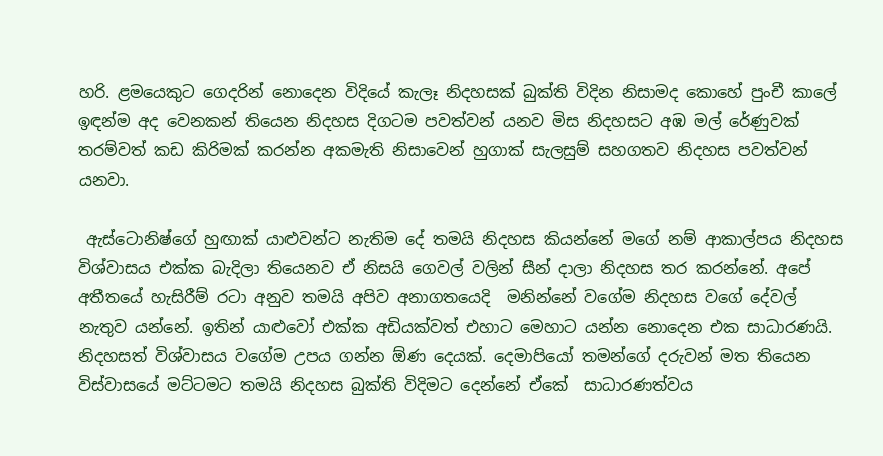හරි. ළමයෙකුට ගෙදරින් නොදෙන විදියේ කැලෑ නිදහසක් බුක්ති විදින නිසාමද කොහේ පුංචී කාලේ ඉඳන්ම අද වෙනකන් තියෙන නිදහස දිගටම පවත්වන් යනව මිස නිදහසට අඹ මල් රේණුවක් තරම්වත් කඩ කිරිමක් කරන්න අකමැති නිසාවෙන් හුගාක් සැලසුම් සහගතව නිදහස පවත්වන් යනවා.

 ඇස්ටොනිෂ්ගේ හුඟාක් යාළුවන්ට නැතිම දේ තමයි නිදහස කියන්නේ මගේ නම් ආකාල්පය නිදහස විශ්වාසය එක්ක බැදිලා තියෙනව ඒ නිසයි ගෙවල් වලින් සීන් දාලා නිදහස තර කරන්නේ. අපේ අතීතයේ හැසිරීම් රටා අනුව තමයි අපිව අනාගතයෙදි  මනින්නේ වගේම නිදහස වගේ දේවල් නැතුව යන්නේ. ඉතින් යාළුවෝ එක්ක අඩියක්වත් එහාට මෙහාට යන්න නොදෙන එක සාධාරණයි. නිදහසත් විශ්වාසය වගේම උපය ගන්න ඕණ දෙයක්. දෙමාපියෝ තමන්ගේ දරුවන් මත තියෙන විස්වාසයේ මට්ටමට තමයි නිදහස බුක්ති විදිමට දෙන්නේ ඒකේ  සාධාරණත්වය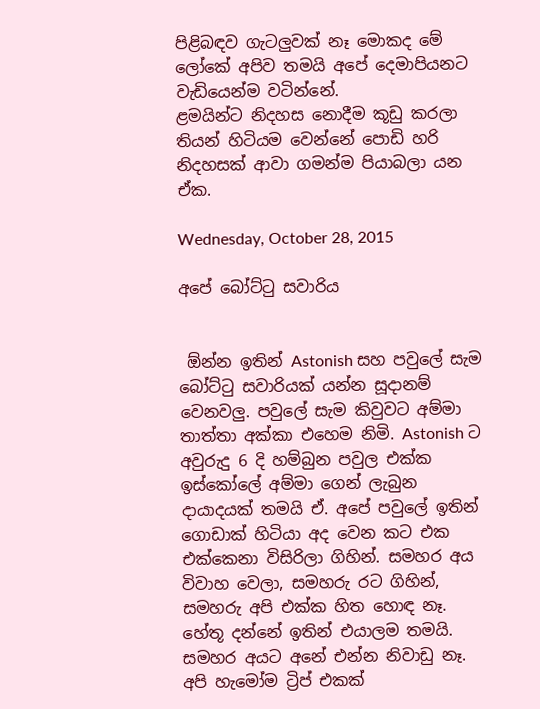පිළිබඳව ගැටලුවක් නෑ මොකද මේ ලෝකේ අපිව තමයි අපේ දෙමාපියනට වැඩියෙන්ම වටින්නේ.
ළමයින්ට නිදහස නොදීම කූඩු කරලා තියන් හිටියම වෙන්නේ පොඩි හරි නිදහසක් ආවා ගමන්ම පියාබලා යන ඒක.

Wednesday, October 28, 2015

අපේ බෝට්ටු සවාරිය


 ඕන්න ඉතින් Astonish සහ පවුලේ සැම බෝට්ටු සවාරියක් යන්න සූදානම් වෙනවලු. පවුලේ සැම කිවුවට අම්මා තාත්තා අක්කා එහෙම නිමි. Astonish ට අවුරුදු 6 දි හම්බුන පවුල එක්ක ඉස්කෝලේ අම්මා ගෙන් ලැබුන දායාදයක් තමයි ඒ. අපේ පවුලේ ඉතින් ගොඩාක් හිටියා අද වෙන කට එක එක්කෙනා විසිරිලා ගිහින්. සමහර අය විවාහ වෙලා, සමහරු රට ගිහින්, සමහරු අපි එක්ක හිත හොඳ නෑ. හේතූ දන්නේ ඉතින් එයාලම තමයි. සමහර අයට අනේ එන්න නිවාඩු නෑ.
අපි හැමෝම ට්‍රිප් එකක්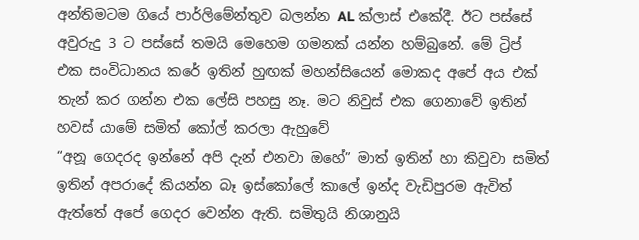අන්තිමටම ගියේ පාර්ලිමේන්තුව බලන්න AL ක්ලාස් එකේදී. ඊට පස්සේ අවුරුදු 3 ට පස්සේ තමයි මෙහෙම ගමනක් යන්න හම්බුනේ. මේ ට්‍රිප් එක සංවිධානය කරේ ඉතින් හුඟක් මහන්සියෙන් මොකද අපේ අය එක් තැන් කර ගන්න එක ලේසි පහසු නෑ. මට නිවුස් එක ගෙනාවේ ඉතින් හවස් යාමේ සමිත් කෝල් කරලා ඇහුවේ
“අනූ ගෙදරද ඉන්නේ අපි දැන් එනවා ඔහේ” මාත් ඉතින් හා කිවුවා සමිත් ඉතින් අපරාදේ කියන්න බෑ ඉස්කෝලේ කාලේ ඉන්ද වැඩිපුරම ඇවිත් ඇත්තේ අපේ ගෙදර වෙන්න ඇති. සමිතුයි නිශානුයි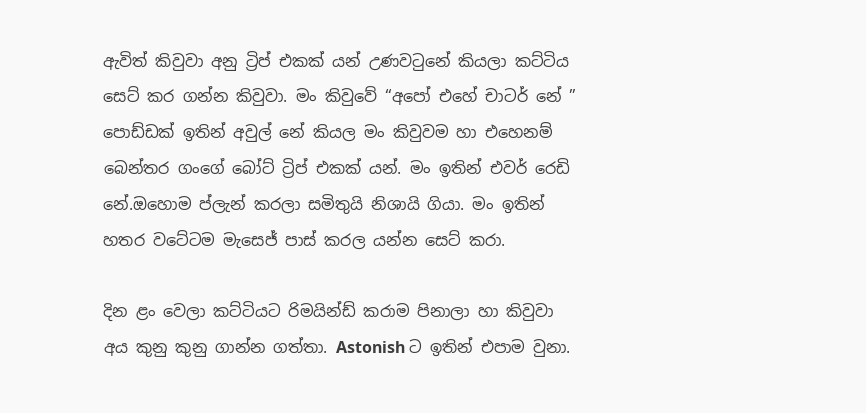ඇවිත් කිවුවා අනු ට්‍රිප් එකක් යන් උණවටුනේ කියලා කට්ටිය සෙට් කර ගන්න කිවුවා. මං කිවුවේ “අපෝ එහේ චාටර් නේ ” පොඩ්ඩක් ඉතින් අවුල් නේ කියල මං කිවුවම හා එහෙනම් බෙන්තර ගංගේ බෝට් ට්‍රිප් එකක් යන්. මං ඉතින් එවර් රෙඩි නේ.ඔහොම ප්ලැන් කරලා සමිතුයි නිශායි ගියා. මං ඉතින් හතර වටේටම මැසෙජ් පාස් කරල යන්න සෙට් කරා.

දින ළං වෙලා කට්ටියට රිමයින්ඩ් කරාම පිනාලා හා කිවුවා අය කුනු කුනු ගාන්න ගත්තා. Astonish ට ඉතින් එපාම වුනා.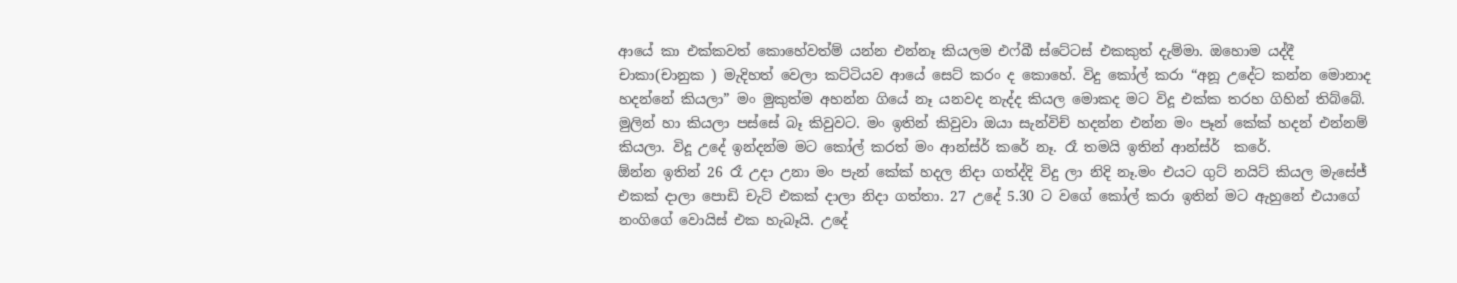ආයේ කා එක්කවත් කොහේවත්ම් යන්න එන්නෑ කියලම එෆ්බී ස්ටේටස් එකකුත් දැම්මා. ඔහොම යද්දී චාකා(චානුක ) මැදිහත් වෙලා කට්ටියව ආයේ සෙට් කරං ද කොහේ. විදු කෝල් කරා “අනූ උදේට කන්න මොනාද හදන්නේ කියලා” මං මුකුත්ම අහන්න ගියේ නෑ යනවද නැද්ද කියල මොකද මට විදූ එක්ක තරහ ගිහින් තිබ්බේ. මුලින් හා කියලා පස්සේ බෑ කිවුවට. මං ඉතින් කිවුවා ඔයා සැන්විච් හදන්න එන්න මං පෑන් කේක් හදන් එන්නම් කියලා. විදූ උදේ ඉන්දන්ම මට කෝල් කරත් මං ආන්ස්ර් කරේ නෑ. රෑ තමයි ඉතින් ආන්ස්ර්  කරේ.
ඕන්න ඉතින් 26 රෑ උදා උනා මං පැන් කේක් හදල නිදා ගත්ද්දි විදු ලා නිදි නෑ.මං එයට ගුට් නයිට් කියල මැසේජ් එකක් දාලා පොඩි චැට් එකක් දාලා නිදා ගත්තා. 27 උදේ 5.30 ට වගේ කෝල් කරා ඉතින් මට ඇහුනේ එයාගේ නංගිගේ වොයිස් එක හැබෑයි. උදේ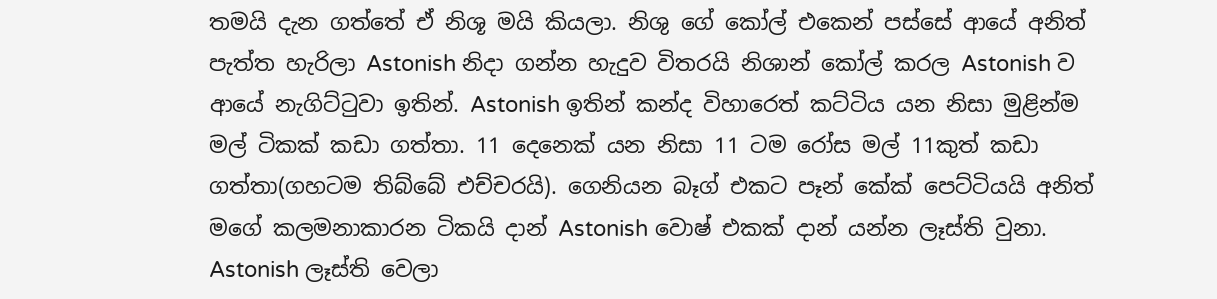තමයි දැන ගත්තේ ඒ නිශූ මයි කියලා. නිශු ගේ කෝල් එකෙන් පස්සේ ආයේ අනිත් පැත්ත හැරිලා Astonish නිදා ගන්න හැදුව විතරයි නිශාන් කෝල් කරල Astonish ව ආයේ නැගිට්ටුවා ඉතින්. Astonish ඉතින් කන්ද විහාරෙත් කට්ටිය යන නිසා මුළින්ම මල් ටිකක් කඩා ගත්තා. 11 දෙනෙක් යන නිසා 11 ටම රෝස මල් 11කුත් කඩා ගත්තා(ගහටම තිබ්බේ එච්චරයි). ගෙනියන බෑග් එකට පෑන් කේක් පෙට්ටියයි අනිත් මගේ කලමනාකාරන ටිකයි දාන් Astonish වොෂ් එකක් දාන් යන්න ලෑස්ති වුනා. Astonish ලෑස්ති වෙලා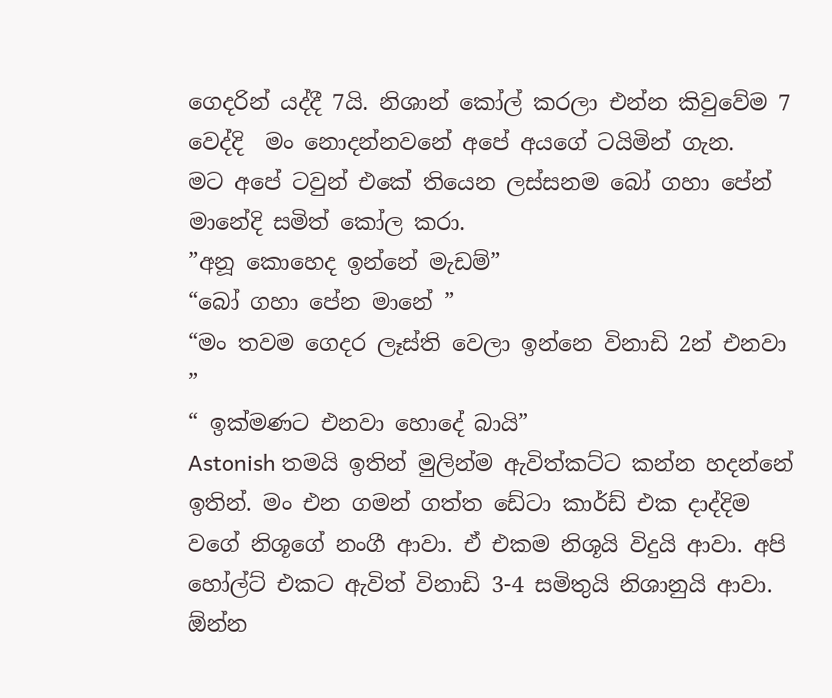ගෙදරින් යද්දී 7යි. නිශාන් කෝල් කරලා එන්න කිවුවේම 7 වෙද්දි  මං නොදන්නවනේ අපේ අයගේ ටයිමින් ගැන.
මට අපේ ටවුන් එකේ තියෙන ලස්සනම බෝ ගහා පේන් මානේදි සමිත් කෝල කරා.
”අනූ කොහෙද ඉන්නේ මැඩම්”
“බෝ ගහා පේන මානේ ”
“මං තවම ගෙදර ලෑස්ති වෙලා ඉන්නෙ විනාඩි 2න් එනවා ”
“ ඉක්මණට එනවා හොදේ බායි”
Astonish තමයි ඉතින් මුලින්ම ඇවිත්කට්ට කන්න හදන්නේ ඉතින්. මං එන ගමන් ගත්ත ඩේටා කාර්ඩ් එක දාද්දිම වගේ නිශූගේ නංගී ආවා. ඒ එකම නිශූයි විදුයි ආවා. අපි හෝල්ට් එකට ඇවිත් විනාඩි 3-4 සමිතුයි නිශානුයි ආවා. ඕන්න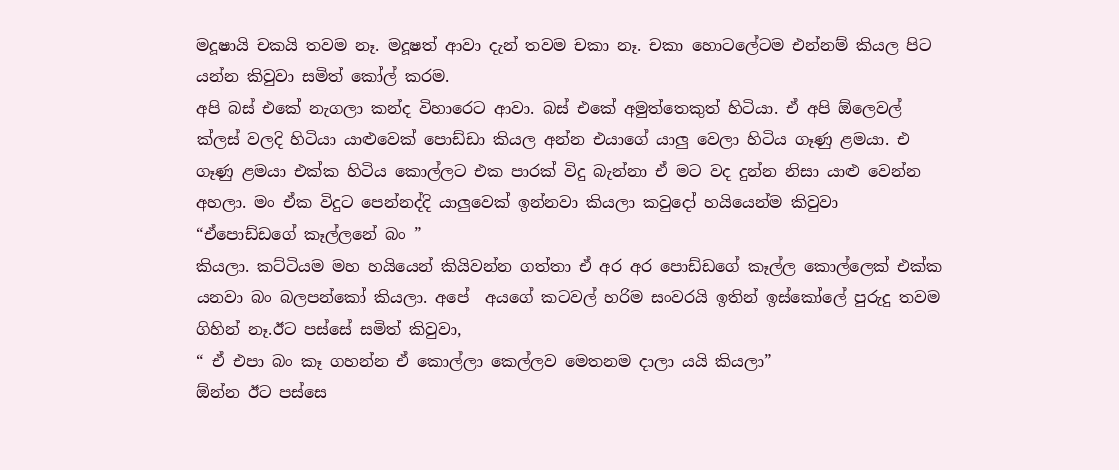මදූෂායි චකයි තවම නෑ. මදූෂත් ආවා දැන් තවම චකා නෑ. චකා හොටලේටම එන්නම් කියල පිට යන්න කිවුවා සමිත් කෝල් කරම.
අපි බස් එකේ නැගලා කන්ද විහාරෙට ආවා. බස් එකේ අමුත්තෙකුත් හිටියා. ඒ අපි ඕලෙවල් ක්ලස් වලදි හිටියා යාළුවෙක් පොඩ්ඩා කියල අන්න එයාගේ යාලු වෙලා හිටිය ගෑණු ළමයා. එ ගෑණු ළමයා එක්ක හිටිය කොල්ලට එක පාරක් විදු බැන්නා ඒ මට වද දුන්න නිසා යාළු වෙන්න අහලා. මං ඒක විදුට පෙන්නද්දි යාලුවෙක් ඉන්නවා කියලා කවුදෝ හයියෙන්ම කිවුවා
“ඒපොඩ්ඩගේ කෑල්ලනේ බං ”
කියලා. කට්ටියම මහ හයියෙන් කියිවන්න ගත්තා ඒ අර අර පොඩ්ඩගේ කෑල්ල කොල්ලෙක් එක්ක යනවා බං බලපන්කෝ කියලා. අපේ  අයගේ කටවල් හරිම සංවරයි ඉතින් ඉස්කෝලේ පුරුදු තවම ගිහින් නෑ.ඊට පස්සේ සමිත් කිවුවා,
“ ඒ එපා බං කෑ ගහන්න ඒ කොල්ලා කෙල්ලව මෙතනම දාලා යයි කියලා”
ඕන්න ඊට පස්සෙ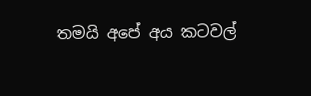තමයි අපේ අය කටවල්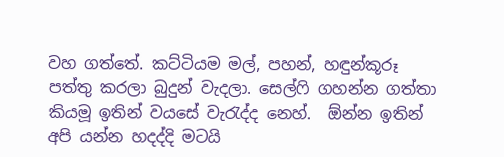වහ ගත්තේ. කට්ටියම මල්, පහන්, හඳුන්කූරූ පත්තු කරලා බුදුන් වැදලා. සෙල්ෆි ගහන්න ගත්තා කියමූ ඉතින් වයසේ වැරැද්ද නෙහ්.  ඕන්න ඉතින් අපි යන්න හදද්දි මටයි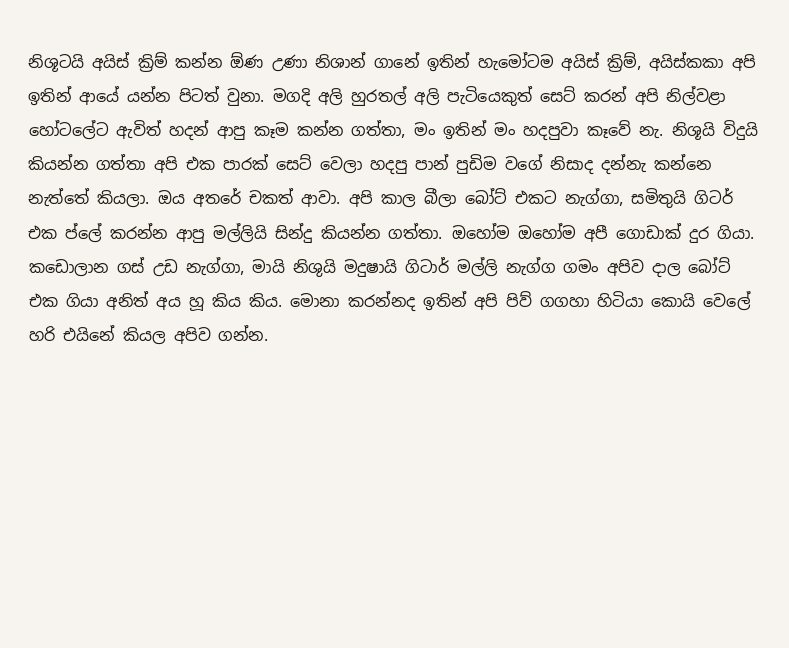නිශූටයි අයිස් ක්‍රිම් කන්න ඕණ උණා නිශාන් ගානේ ඉතින් හැමෝටම අයිස් ක්‍රිම්, අයිස්කකා අපි ඉතින් ආයේ යන්න පිටත් වුනා. මගදි අලි හුරතල් අලි පැටියෙකුත් සෙට් කරන් අපි නිල්වළා හෝටලේට ඇවිත් හදන් ආපු කෑම කන්න ගත්තා, මං ඉතින් මං හදපුවා කෑවේ නැ. නිශූයි විදුයි කියන්න ගත්තා අපි එක පාරක් සෙට් වෙලා හදපු පාන් පුඩිම වගේ නිසාද දන්නැ කන්නෙ නැත්තේ කියලා. ඔය අතරේ චකත් ආවා. අපි කාල බීලා බෝට් එකට නැග්ගා, සමිතුයි ගිටර් එක ප්ලේ කරන්න ආපු මල්ලියි සින්දු කියන්න ගත්තා. ඔහෝම ඔහෝම අපී ගොඩාක් දුර ගියා. කඩොලාන ගස් උඩ නැග්ගා, මායි නිශුයි මදුෂායි ගිටාර් මල්ලි නැග්ග ගමං අපිව දාල බෝට් එක ගියා අනිත් අය හූ කිය කිය. මොනා කරන්නද ඉතින් අපි පිව් ගගහා හිටියා කොයි වෙලේ හරි එයිනේ කියල අපිව ගන්න.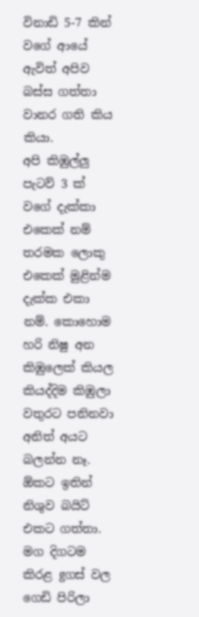විනාඩි 5-7 කින් වගේ ආයේ ඇවිත් අපිව බස්ස ගත්තා වානර ගති කිය කියා.
අපි කිඹුල්ලු පැටව් 3 ක් වගේ දැක්කා එකෙක් නම් තරමක ලොකු එකෙක් මුළින්ම දැක්ක එකා නම්. කොහොම හරි නිෂු අන කිඹුලෙක් කියල කියද්දිම කිඹුලා වතුරට පනිනවා අනිත් අයට බලන්න නෑ. ඕකට ඉතින් නිශුව බයිට් එකට ගත්තා. මග දිගටම කිරළ gගස් වල ගෙඩි පිරිලා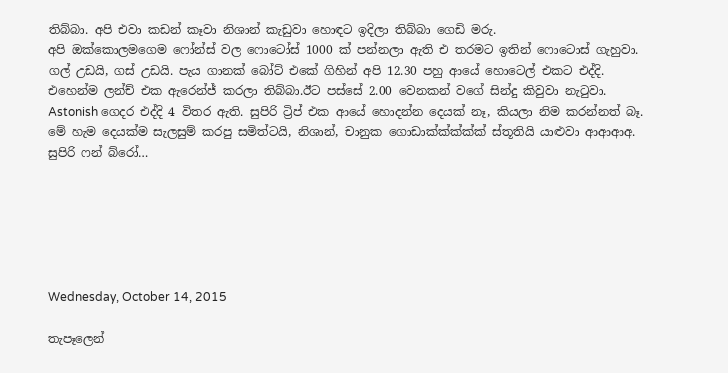තිබ්බා. අපි එවා කඩන් කෑවා නිශාන් කැඩුවා හොඳට ඉදිලා තිබ්බා ගෙඩි මරු.
අපි ඔක්කොලමගෙම ෆෝන්ස් වල ෆොටෝස් 1000 ක් පන්නලා ඇති එ තරමට ඉතින් ෆොටොස් ගැහුවා. ගල් උඩයි, ගස් උඩයි. පැය ගානක් බෝට් එකේ ගිහින් අපි 12.30 පහු ආයේ හොටෙල් එකට එද්දි. එහෙන්ම ලන්ච් එක ඇරෙන්ජ් කරලා තිබ්බා.ඊට පස්සේ 2.00 වෙනකන් වගේ සින්දු කිවුවා නැටුවා. Astonish ගෙදර එද්දි 4 විතර ඇති. සුපිරි ට්‍රිප් එක ආයේ හොදන්න දෙයක් නෑ, කියලා නිම කරන්නත් බෑ. මේ හැම දෙයක්ම සැලසුම් කරපු සමිත්ටයි, නිශාන්, චානුක ගොඩාක්ක්ක්ක්ක් ස්තූතියි යාළුවා ආආආඅ. සුපිරි ෆන් බ්රෝ…






Wednesday, October 14, 2015

තැපෑලෙන්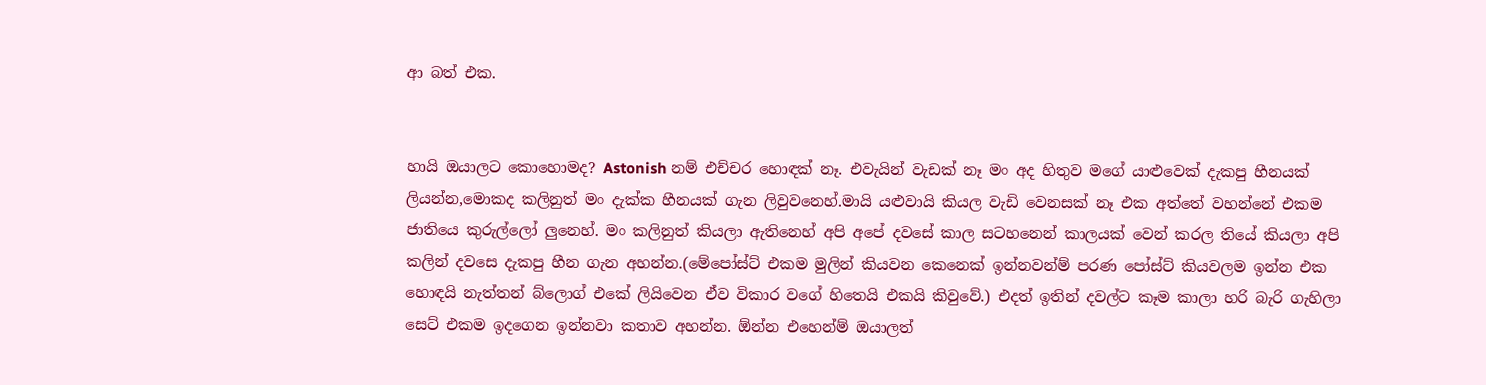ආ බත් එක.


හායි ඔයාලට කොහොමද? Astonish නම් එච්චර හොඳක් නෑ. එවැයින් වැඩක් නෑ මං අද හිතුව මගේ යාළුවෙක් දැකපු හීනයක් ලියන්න,මොකද කලිනුත් මං දැක්ක හීනයක් ගැන ලිවුවනෙහ්.මායි යළුවායි කියල වැඩි වෙනසක් නෑ එක අත්තේ වහන්නේ එකම ජාතියෙ කුරුල්ලෝ ලුනෙහ්. මං කලිනුත් කියලා ඇතිනෙහ් අපි අපේ දවසේ කාල සටහනෙන් කාලයක් වෙන් කරල තියේ කියලා අපි කලින් දවසෙ දැකපු හීන ගැන අහන්න.(මේපෝස්ට් එකම මුලින් කියවන කෙනෙක් ඉන්නවන්ම් පරණ පෝස්ට් කියවලම ඉන්න එක හොඳයි නැත්තන් බ්ලොග් එකේ ලියිවෙන ඒව විකාර වගේ හිතෙයි එකයි කිවුවේ.) එදත් ඉතින් දවල්ට කෑම කාලා හරි බැරි ගැහිලා සෙට් එකම ඉදගෙන ඉන්නවා කතාව අහන්න. ඕන්න එහෙන්ම් ඔයාලත්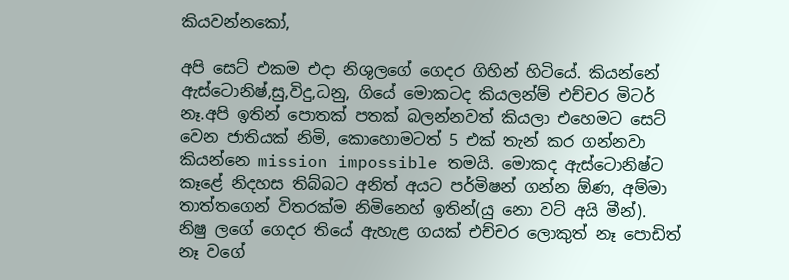කියවන්නකෝ,

අපි සෙට් එකම එදා නිශුලගේ ගෙදර ගිහින් හිටියේ. කියන්නේ ඇස්ටොනිෂ්,සු,විදු,ධනු, ගියේ මොකටද කියලන්ම් එච්චර මිටර් නෑ.අපි ඉතින් පොතක් පතක් බලන්නවත් කියලා එහෙමට සෙට් වෙන ජාතියක් නිමි, කොහොමටත් 5 එක් තැන් කර ගන්නවා කියන්නෙ mission impossible තමයි. මොකද ඇස්ටොනිෂ්ට කෑළේ නිදහස තිබ්බට අනිත් අයට පර්මිෂන් ගන්න ඕණ, අම්මා තාත්තගෙන් විතරක්ම නිමිනෙහ් ඉතින්(යු නො වට් අයි මීන්). නිෂු ලගේ ගෙදර තියේ ඇහැළ ගයක් එච්චර ලොකුත් නෑ පොඩිත් නෑ වගේ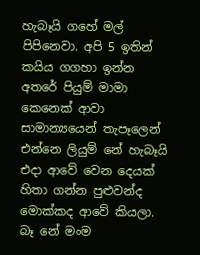හැබෑයි ගහේ මල් පිපිනෙවා. අපි 5 ඉතින් කයිය ගගහා ඉන්න අතරේ පියුම් මාමා කෙනෙක් ආවා සාමාන්‍යයෙන් තැපෑලෙන් එන්නෙ ලියුම් නේ හැබෑයි එදා ආවේ වෙන දෙයක් හිතා ගන්න පුළුවන්ද මොක්කද ආවේ කියලා. බෑ නේ මංම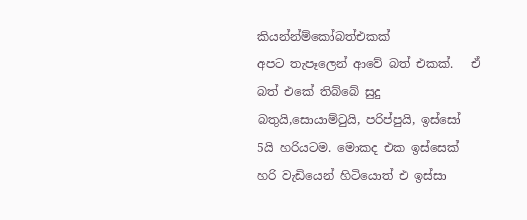කියන්න්ම්කෝබත්එකක්
අපට තැපෑලෙන් ආවේ බත් එකක්.   ඒ බත් එකේ තිබ්බේ සුදු බතුයි,සොයාම්ටුයි, පරිප්පුයි, ඉස්සෝ 5යි හරියටම. මොකද එක ඉස්සෙක් හරි වැඩියෙන් හිටියොත් එ ඉස්සා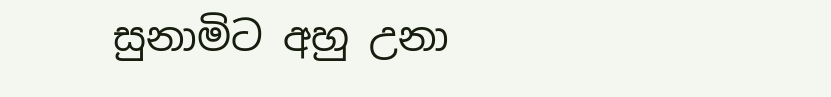සුනාමිට අහු උනා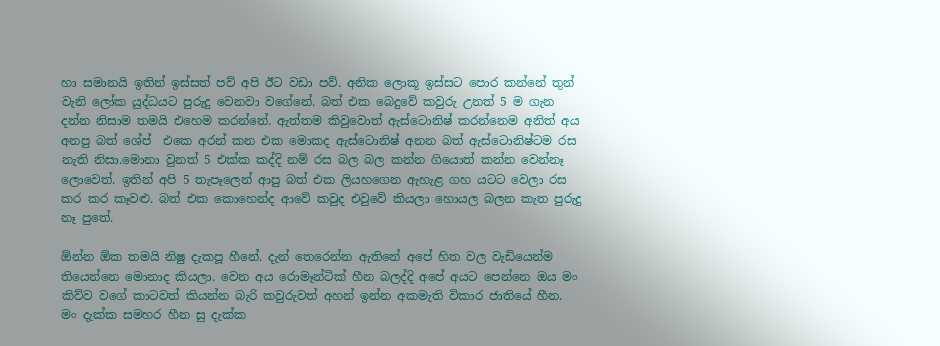හා සමානයි ඉතින් ඉස්සත් පව් අපි ඊට වඩා පව්. අනික ලොකූ ඉස්සට පොර කන්නේ තුන් වැනි ලෝක යුද්ධයට පුරුදු වෙනවා වගේනේ. බත් එක බෙදුවේ කවුරු උනත් 5 ම ගැන දන්න නිසාම තමයි එහෙම කරන්නේ. ඇත්තම කිවුවොත් ඇස්ටොනිෂ් කරන්නෙම අනිත් අය අනපු බත් ශේප්  එකෙ අරන් කන එක මොකද ඇස්ටොනිෂ් අනන බත් ඇස්ටොනිෂ්ටම රස නැති නිසා.මොනා වුනත් 5 එක්ක කද්දි නම් රස බල බල කන්න ගියොත් කන්න වෙන්නෑ ලොවෙත්. ඉතින් අපි 5 තැපෑලෙන් ආපු බත් එක ලියහගෙන ඇහැළ ගහ යටට වෙලා රස කර කර කෑවළු. බත් එක කොහෙන්ද ආවේ කවුද එවුවේ කියලා හොයල බලන කැත පුරුදු නෑ පුතේ.

ඕන්න ඕක තමයි නිෂු දැකපූ හීනේ. දැන් තෙරෙන්න ඇතිනේ අපේ හිත වල වැඩියෙන්ම තියෙන්නෙ මොනාද කියලා. වෙන අය රොමෑන්ටික් හීන බලද්දි අපේ අයට පෙන්නෙ ඔය මං කිව්ව වගේ කාටවත් කියන්න බැරි කවුරුවත් අහන් ඉන්න අකමැති විකාර ජාතියේ හීන. මං දැක්ක සමහර හීන සු දැක්ක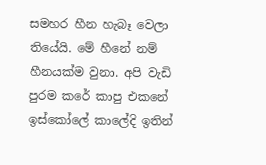සමහර හීන හැබෑ වෙලා තියේයි. මේ හීනේ නම් හීනයක්ම වුනා. අපි වැඩි පුරම කරේ කාපු එකනේ ඉස්කෝලේ කාලේදි ඉතින්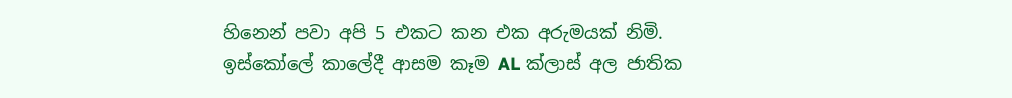හිනෙන් පවා අපි 5 එකට කන එක අරුමයක් නිමි. ඉස්කෝලේ කාලේදී ආසම කෑම AL ක්ලාස් අල ජාතික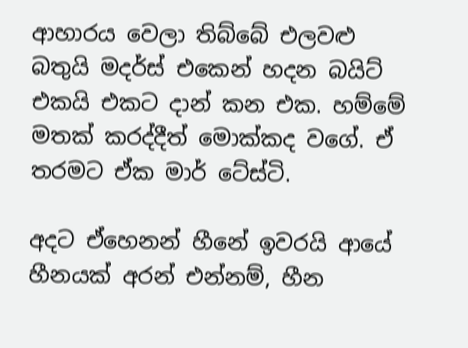ආහාරය වෙලා තිබ්බේ එලවළු බතුයි මදර්ස් එකෙන් හදන බයිට් එකයි එකට දාන් කන එක. හම්මේ මතක් කරද්දීත් මොක්කද වගේ. ඒ තරමට ඒක මාර් ටේස්ටි.

අදට ඒහෙනන් හීනේ ඉවරයි ආයේ හීනයක් අරන් එන්නම්, හීන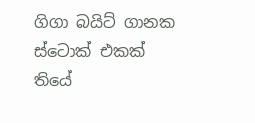ගිගා බයිට් ගානක ස්ටොක් එකක් තියේ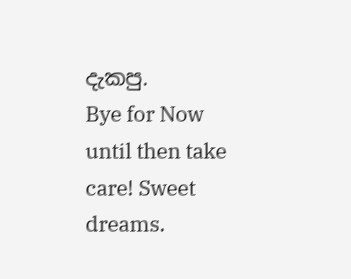දැකපු.
Bye for Now until then take care! Sweet dreams.